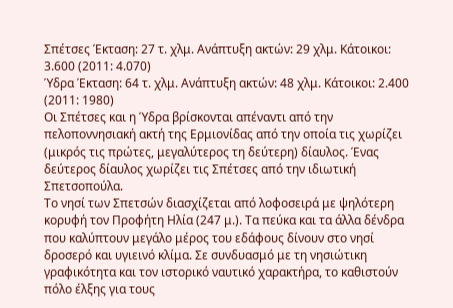Σπέτσες Έκταση: 27 τ. χλμ. Ανάπτυξη ακτών: 29 χλμ. Κάτοικοι: 3.600 (2011: 4.070)
Ύδρα Έκταση: 64 τ. χλμ. Ανάπτυξη ακτών: 48 χλμ. Κάτοικοι: 2.400 (2011: 1980)
Οι Σπέτσες και η Ύδρα βρίσκονται απέναντι από την πελοποννησιακή ακτή της Ερμιονίδας από την οποία τις χωρίζει (μικρός τις πρώτες, μεγαλύτερος τη δεύτερη) δίαυλος. Ένας δεύτερος δίαυλος χωρίζει τις Σπέτσες από την ιδιωτική Σπετσοπούλα.
Το νησί των Σπετσών διασχίζεται από λοφοσειρά με ψηλότερη κορυφή τον Προφήτη Ηλία (247 μ.). Τα πεύκα και τα άλλα δένδρα που καλύπτουν μεγάλο μέρος του εδάφους δίνουν στο νησί δροσερό και υγιεινό κλίμα. Σε συνδυασμό με τη νησιώτικη γραφικότητα και τον ιστορικό ναυτικό χαρακτήρα, το καθιστούν πόλο έλξης για τους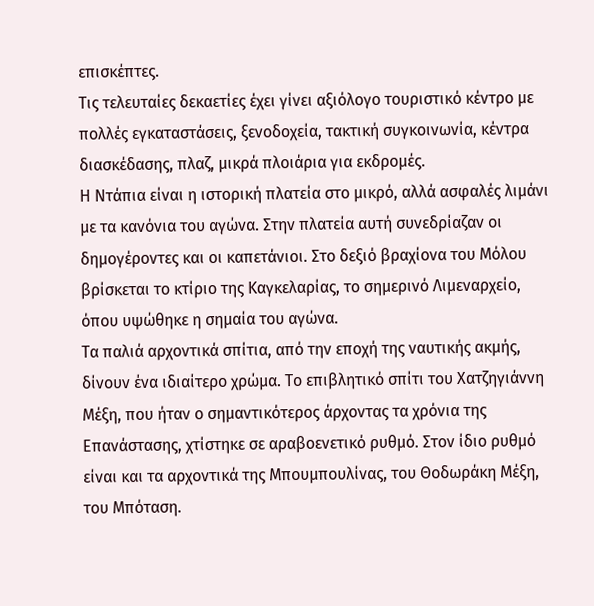επισκέπτες.
Τις τελευταίες δεκαετίες έχει γίνει αξιόλογο τουριστικό κέντρο με πολλές εγκαταστάσεις, ξενοδοχεία, τακτική συγκοινωνία, κέντρα διασκέδασης, πλαζ, μικρά πλοιάρια για εκδρομές.
Η Ντάπια είναι η ιστορική πλατεία στο μικρό, αλλά ασφαλές λιμάνι με τα κανόνια του αγώνα. Στην πλατεία αυτή συνεδρίαζαν οι δημογέροντες και οι καπετάνιοι. Στο δεξιό βραχίονα του Μόλου βρίσκεται το κτίριο της Καγκελαρίας, το σημερινό Λιμεναρχείο, όπου υψώθηκε η σημαία του αγώνα.
Τα παλιά αρχοντικά σπίτια, από την εποχή της ναυτικής ακμής, δίνουν ένα ιδιαίτερο χρώμα. Το επιβλητικό σπίτι του Χατζηγιάννη Μέξη, που ήταν ο σημαντικότερος άρχοντας τα χρόνια της Επανάστασης, χτίστηκε σε αραβοενετικό ρυθμό. Στον ίδιο ρυθμό είναι και τα αρχοντικά της Μπουμπουλίνας, του Θοδωράκη Μέξη, του Μπόταση.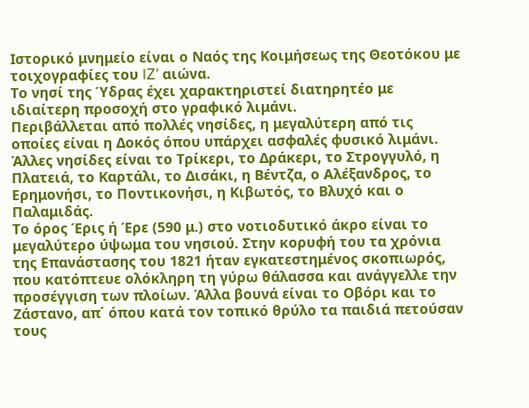Ιστορικό μνημείο είναι ο Ναός της Κοιμήσεως της Θεοτόκου με τοιχογραφίες του IZ’ αιώνα.
Το νησί της Ύδρας έχει χαρακτηριστεί διατηρητέο με ιδιαίτερη προσοχή στο γραφικό λιμάνι.
Περιβάλλεται από πολλές νησίδες, η μεγαλύτερη από τις οποίες είναι η Δοκός όπου υπάρχει ασφαλές φυσικό λιμάνι. Άλλες νησίδες είναι το Τρίκερι, το Δράκερι, το Στρογγυλό, η Πλατειά, το Καρτάλι, το Δισάκι, η Βέντζα, ο Αλέξανδρος, το Ερημονήσι, το Ποντικονήσι, η Κιβωτός, το Βλυχό και ο Παλαμιδάς.
Το όρος Έρις ή Έρε (590 μ.) στο νοτιοδυτικό άκρο είναι το μεγαλύτερο ύψωμα του νησιού. Στην κορυφή του τα χρόνια της Επανάστασης του 1821 ήταν εγκατεστημένος σκοπιωρός, που κατόπτευε ολόκληρη τη γύρω θάλασσα και ανάγγελλε την προσέγγιση των πλοίων. Άλλα βουνά είναι το Οβόρι και το Ζάστανο, απ΄ όπου κατά τον τοπικό θρύλο τα παιδιά πετούσαν τους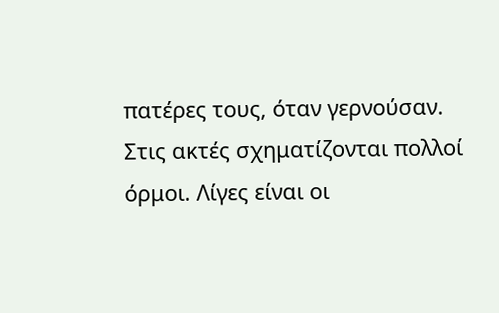πατέρες τους, όταν γερνούσαν.
Στις ακτές σχηματίζονται πολλοί όρμοι. Λίγες είναι οι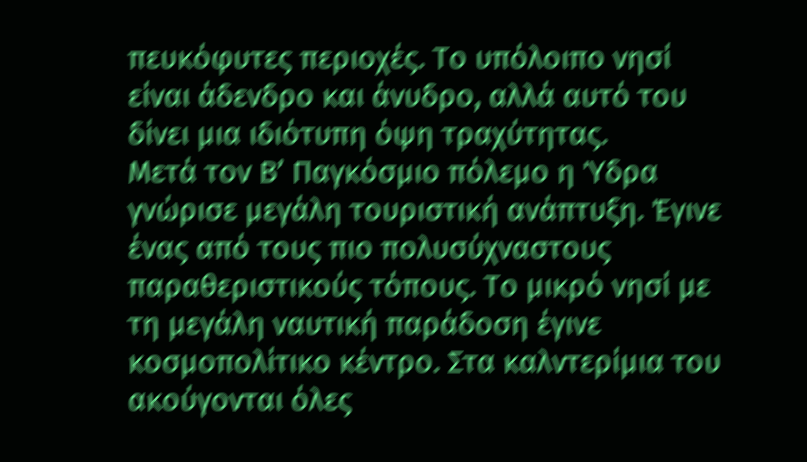πευκόφυτες περιοχές. Το υπόλοιπο νησί είναι άδενδρο και άνυδρο, αλλά αυτό του δίνει μια ιδιότυπη όψη τραχύτητας.
Μετά τον Β’ Παγκόσμιο πόλεμο η Ύδρα γνώρισε μεγάλη τουριστική ανάπτυξη. Έγινε ένας από τους πιο πολυσύχναστους παραθεριστικούς τόπους. Το μικρό νησί με τη μεγάλη ναυτική παράδοση έγινε κοσμοπολίτικο κέντρο. Στα καλντερίμια του ακούγονται όλες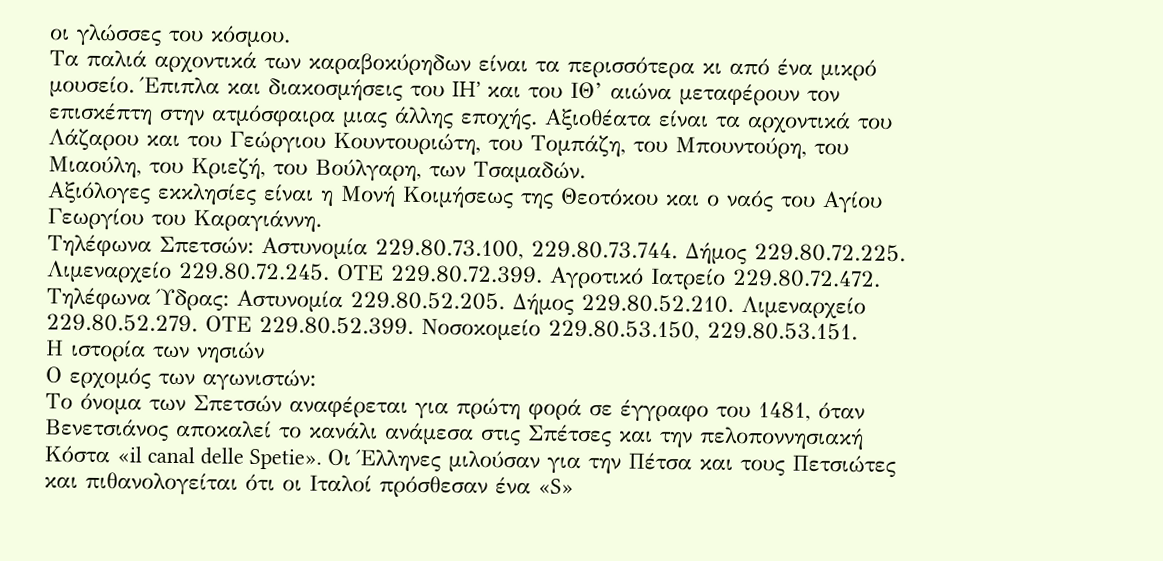οι γλώσσες του κόσμου.
Τα παλιά αρχοντικά των καραβοκύρηδων είναι τα περισσότερα κι από ένα μικρό μουσείο. Έπιπλα και διακοσμήσεις του IH’ και του ΙΘ’ αιώνα μεταφέρουν τον επισκέπτη στην ατμόσφαιρα μιας άλλης εποχής. Αξιοθέατα είναι τα αρχοντικά του Λάζαρου και του Γεώργιου Κουντουριώτη, του Τομπάζη, του Μπουντούρη, του Μιαούλη, του Κριεζή, του Βούλγαρη, των Τσαμαδών.
Αξιόλογες εκκλησίες είναι η Μονή Κοιμήσεως της Θεοτόκου και ο ναός του Αγίου Γεωργίου του Καραγιάννη.
Τηλέφωνα Σπετσών: Αστυνομία 229.80.73.100, 229.80.73.744. Δήμος 229.80.72.225. Λιμεναρχείο 229.80.72.245. ΟΤΕ 229.80.72.399. Αγροτικό Ιατρείο 229.80.72.472.
Τηλέφωνα Ύδρας: Αστυνομία 229.80.52.205. Δήμος 229.80.52.210. Λιμεναρχείο 229.80.52.279. ΟΤΕ 229.80.52.399. Νοσοκομείο 229.80.53.150, 229.80.53.151.
Η ιστορία των νησιών
Ο ερχομός των αγωνιστών:
Το όνομα των Σπετσών αναφέρεται για πρώτη φορά σε έγγραφο του 1481, όταν Βενετσιάνος αποκαλεί το κανάλι ανάμεσα στις Σπέτσες και την πελοποννησιακή Κόστα «il canal delle Spetie». Οι Έλληνες μιλούσαν για την Πέτσα και τους Πετσιώτες και πιθανολογείται ότι οι Ιταλοί πρόσθεσαν ένα «S»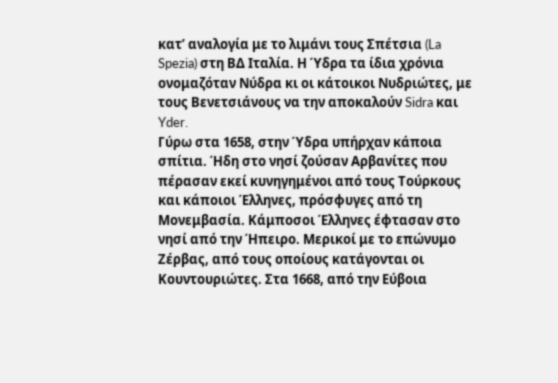κατ’ αναλογία με το λιμάνι τους Σπέτσια (La Spezia) στη ΒΔ Ιταλία. Η Ύδρα τα ίδια χρόνια ονομαζόταν Νύδρα κι οι κάτοικοι Νυδριώτες, με τους Βενετσιάνους να την αποκαλούν Sidra και Yder.
Γύρω στα 1658, στην Ύδρα υπήρχαν κάποια σπίτια. Ήδη στο νησί ζούσαν Αρβανίτες που πέρασαν εκεί κυνηγημένοι από τους Τούρκους και κάποιοι Έλληνες, πρόσφυγες από τη Μονεμβασία. Κάμποσοι Έλληνες έφτασαν στο νησί από την Ήπειρο. Μερικοί με το επώνυμο Ζέρβας, από τους οποίους κατάγονται οι Κουντουριώτες. Στα 1668, από την Εύβοια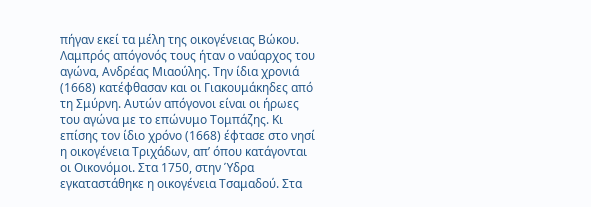πήγαν εκεί τα μέλη της οικογένειας Βώκου. Λαμπρός απόγονός τους ήταν ο ναύαρχος του αγώνα, Ανδρέας Μιαούλης. Την ίδια χρονιά (1668) κατέφθασαν και οι Γιακουμάκηδες από τη Σμύρνη. Αυτών απόγονοι είναι οι ήρωες του αγώνα με το επώνυμο Τομπάζης. Κι επίσης τον ίδιο χρόνο (1668) έφτασε στο νησί η οικογένεια Τριχάδων, απ’ όπου κατάγονται οι Οικονόμοι. Στα 1750, στην Ύδρα εγκαταστάθηκε η οικογένεια Τσαμαδού. Στα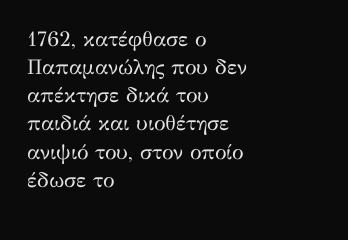1762, κατέφθασε ο Παπαμανώλης που δεν απέκτησε δικά του παιδιά και υιοθέτησε ανιψιό του, στον οποίο έδωσε το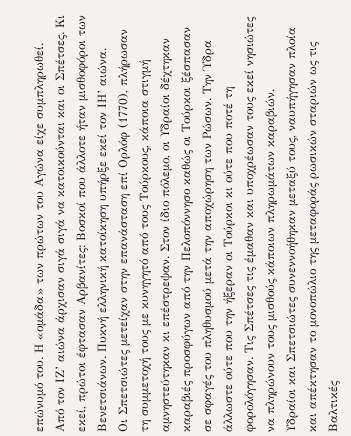επώνυμό του. Η «ομάδα» των πρώτων του Αγώνα είχε συμπληρωθεί.
Από τον ΙΖ’ αιώνα άρχισαν σιγά σιγά να κατοικούνται και οι Σπέτσες. Κι εκεί, πρώτοι έφτασαν Αρβανίτες: Βοσκοί που άλλοτε ήταν μισθοφόροι των Βενετσιάνων. Πυκνή ελληνική κατοίκηση υπήρξε εκεί τον ΙΗ’ αιώνα.
Οι Σπετσιώτες μετείχαν στην επανάσταση επί Ορλόφ (1770), πλήρωσαν τη συμμετοχή τους με κυνηγητό από τους Τούρκους, κάποια στιγμή αμνηστεύτηκαν κι επέστρεψαν. Στον ίδιο πόλεμο, οι Υδραίοι δέχτηκαν καραβιές προσφύγων από την Πελοπόννησο καθώς οι Τούρκοι ξέσπασαν σε σφαγές του πληθυσμού μετά την αποχώρηση των Ρώσων. Την Ύδρα άλλωστε ούτε που την ήξεραν οι Τούρκοι κι ούτε που ποτέ τη φορολόγησαν. Τις Σπέτσες τις έμαθαν και υποχρέωσαν τους εκεί νησιώτες να πληρώνουν τους μισθούς κάποιων πληρωμάτων καραβιών.
Υδραίοι και Σπετσιώτες συνεννοήθηκαν μεταξύ τους, ναυπήγησαν πλοία και απέκτησαν το μονοπώλιο της μεταφοράς ρωσικών σταριών ως τις Βαλτικές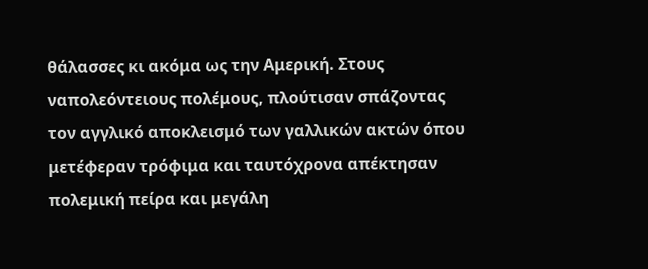θάλασσες κι ακόμα ως την Αμερική. Στους ναπολεόντειους πολέμους, πλούτισαν σπάζοντας τον αγγλικό αποκλεισμό των γαλλικών ακτών όπου μετέφεραν τρόφιμα και ταυτόχρονα απέκτησαν πολεμική πείρα και μεγάλη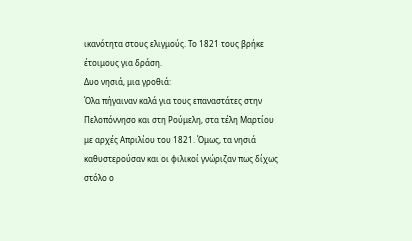ικανότητα στους ελιγμούς. Το 1821 τους βρήκε έτοιμους για δράση.
Δυο νησιά, μια γροθιά:
Όλα πήγαιναν καλά για τους επαναστάτες στην Πελοπόννησο και στη Ρούμελη, στα τέλη Μαρτίου με αρχές Απριλίου του 1821. Όμως, τα νησιά καθυστερούσαν και οι φιλικοί γνώριζαν πως δίχως στόλο ο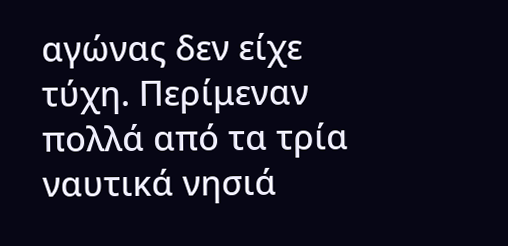αγώνας δεν είχε τύχη. Περίμεναν πολλά από τα τρία ναυτικά νησιά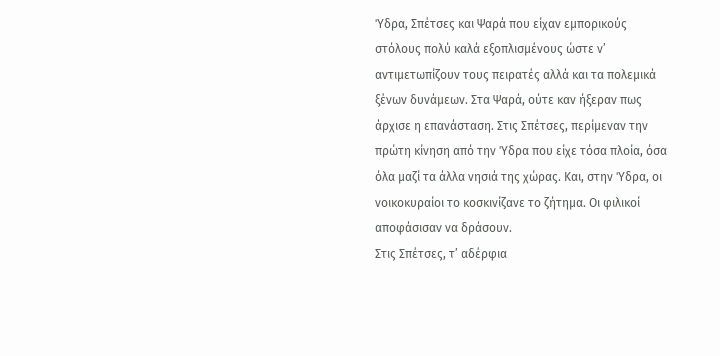Ύδρα, Σπέτσες και Ψαρά που είχαν εμπορικούς στόλους πολύ καλά εξοπλισμένους ώστε ν’ αντιμετωπίζουν τους πειρατές αλλά και τα πολεμικά ξένων δυνάμεων. Στα Ψαρά, ούτε καν ήξεραν πως άρχισε η επανάσταση. Στις Σπέτσες, περίμεναν την πρώτη κίνηση από την Ύδρα που είχε τόσα πλοία, όσα όλα μαζί τα άλλα νησιά της χώρας. Και, στην Ύδρα, οι νοικοκυραίοι το κοσκινίζανε το ζήτημα. Οι φιλικοί αποφάσισαν να δράσουν.
Στις Σπέτσες, τ’ αδέρφια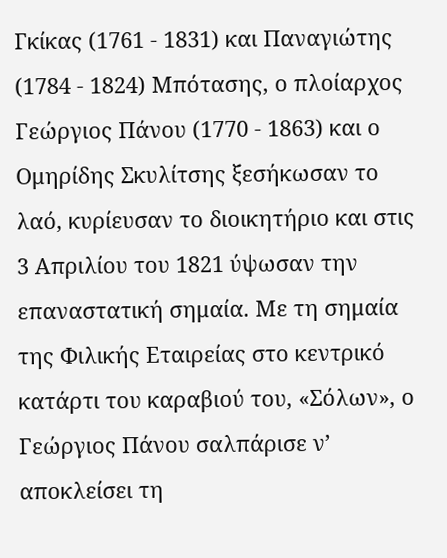Γκίκας (1761 - 1831) και Παναγιώτης (1784 - 1824) Μπότασης, ο πλοίαρχος Γεώργιος Πάνου (1770 - 1863) και ο Ομηρίδης Σκυλίτσης ξεσήκωσαν το λαό, κυρίευσαν το διοικητήριο και στις 3 Απριλίου του 1821 ύψωσαν την επαναστατική σημαία. Με τη σημαία της Φιλικής Εταιρείας στο κεντρικό κατάρτι του καραβιού του, «Σόλων», ο Γεώργιος Πάνου σαλπάρισε ν’ αποκλείσει τη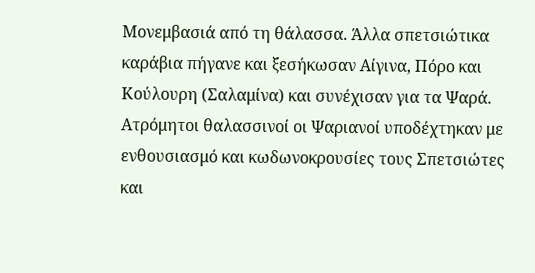Μονεμβασιά από τη θάλασσα. Άλλα σπετσιώτικα καράβια πήγανε και ξεσήκωσαν Αίγινα, Πόρο και Κούλουρη (Σαλαμίνα) και συνέχισαν για τα Ψαρά. Ατρόμητοι θαλασσινοί οι Ψαριανοί υποδέχτηκαν με ενθουσιασμό και κωδωνοκρουσίες τους Σπετσιώτες και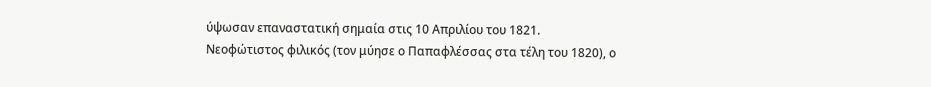ύψωσαν επαναστατική σημαία στις 10 Απριλίου του 1821.
Νεοφώτιστος φιλικός (τον μύησε ο Παπαφλέσσας στα τέλη του 1820), ο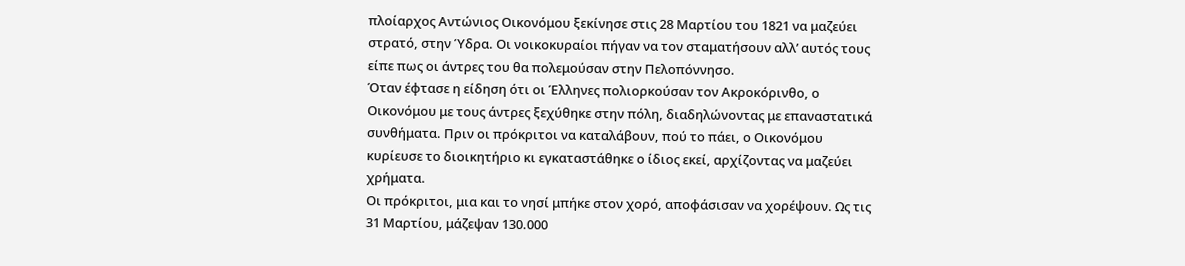πλοίαρχος Αντώνιος Οικονόμου ξεκίνησε στις 28 Μαρτίου του 1821 να μαζεύει στρατό, στην Ύδρα. Οι νοικοκυραίοι πήγαν να τον σταματήσουν αλλ’ αυτός τους είπε πως οι άντρες του θα πολεμούσαν στην Πελοπόννησο.
Όταν έφτασε η είδηση ότι οι Έλληνες πολιορκούσαν τον Ακροκόρινθο, ο Οικονόμου με τους άντρες ξεχύθηκε στην πόλη, διαδηλώνοντας με επαναστατικά συνθήματα. Πριν οι πρόκριτοι να καταλάβουν, πού το πάει, ο Οικονόμου κυρίευσε το διοικητήριο κι εγκαταστάθηκε ο ίδιος εκεί, αρχίζοντας να μαζεύει χρήματα.
Οι πρόκριτοι, μια και το νησί μπήκε στον χορό, αποφάσισαν να χορέψουν. Ως τις 31 Μαρτίου, μάζεψαν 130.000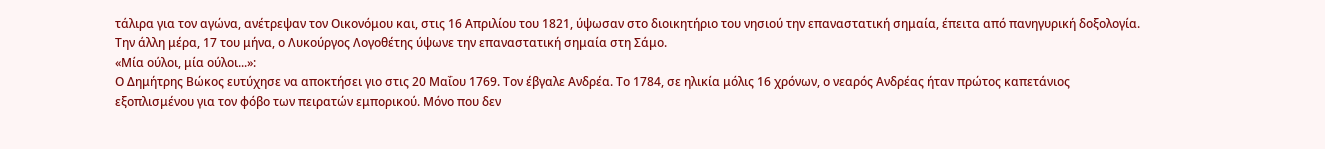τάλιρα για τον αγώνα, ανέτρεψαν τον Οικονόμου και, στις 16 Απριλίου του 1821, ύψωσαν στο διοικητήριο του νησιού την επαναστατική σημαία, έπειτα από πανηγυρική δοξολογία.
Την άλλη μέρα, 17 του μήνα, ο Λυκούργος Λογοθέτης ύψωνε την επαναστατική σημαία στη Σάμο.
«Μία ούλοι, μία ούλοι...»:
Ο Δημήτρης Βώκος ευτύχησε να αποκτήσει γιο στις 20 Μαΐου 1769. Τον έβγαλε Ανδρέα. Το 1784, σε ηλικία μόλις 16 χρόνων, ο νεαρός Ανδρέας ήταν πρώτος καπετάνιος εξοπλισμένου για τον φόβο των πειρατών εμπορικού. Μόνο που δεν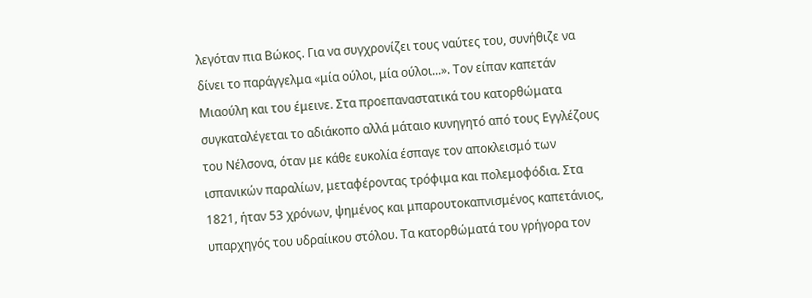λεγόταν πια Βώκος. Για να συγχρονίζει τους ναύτες του, συνήθιζε να δίνει το παράγγελμα «μία ούλοι, μία ούλοι...». Τον είπαν καπετάν Μιαούλη και του έμεινε. Στα προεπαναστατικά του κατορθώματα συγκαταλέγεται το αδιάκοπο αλλά μάταιο κυνηγητό από τους Εγγλέζους του Νέλσονα, όταν με κάθε ευκολία έσπαγε τον αποκλεισμό των ισπανικών παραλίων, μεταφέροντας τρόφιμα και πολεμοφόδια. Στα 1821, ήταν 53 χρόνων, ψημένος και μπαρουτοκαπνισμένος καπετάνιος, υπαρχηγός του υδραίικου στόλου. Τα κατορθώματά του γρήγορα τον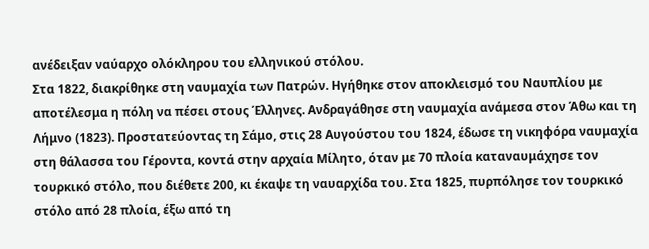ανέδειξαν ναύαρχο ολόκληρου του ελληνικού στόλου.
Στα 1822, διακρίθηκε στη ναυμαχία των Πατρών. Ηγήθηκε στον αποκλεισμό του Ναυπλίου με αποτέλεσμα η πόλη να πέσει στους Έλληνες. Ανδραγάθησε στη ναυμαχία ανάμεσα στον Άθω και τη Λήμνο (1823). Προστατεύοντας τη Σάμο, στις 28 Αυγούστου του 1824, έδωσε τη νικηφόρα ναυμαχία στη θάλασσα του Γέροντα, κοντά στην αρχαία Μίλητο, όταν με 70 πλοία καταναυμάχησε τον τουρκικό στόλο, που διέθετε 200, κι έκαψε τη ναυαρχίδα του. Στα 1825, πυρπόλησε τον τουρκικό στόλο από 28 πλοία, έξω από τη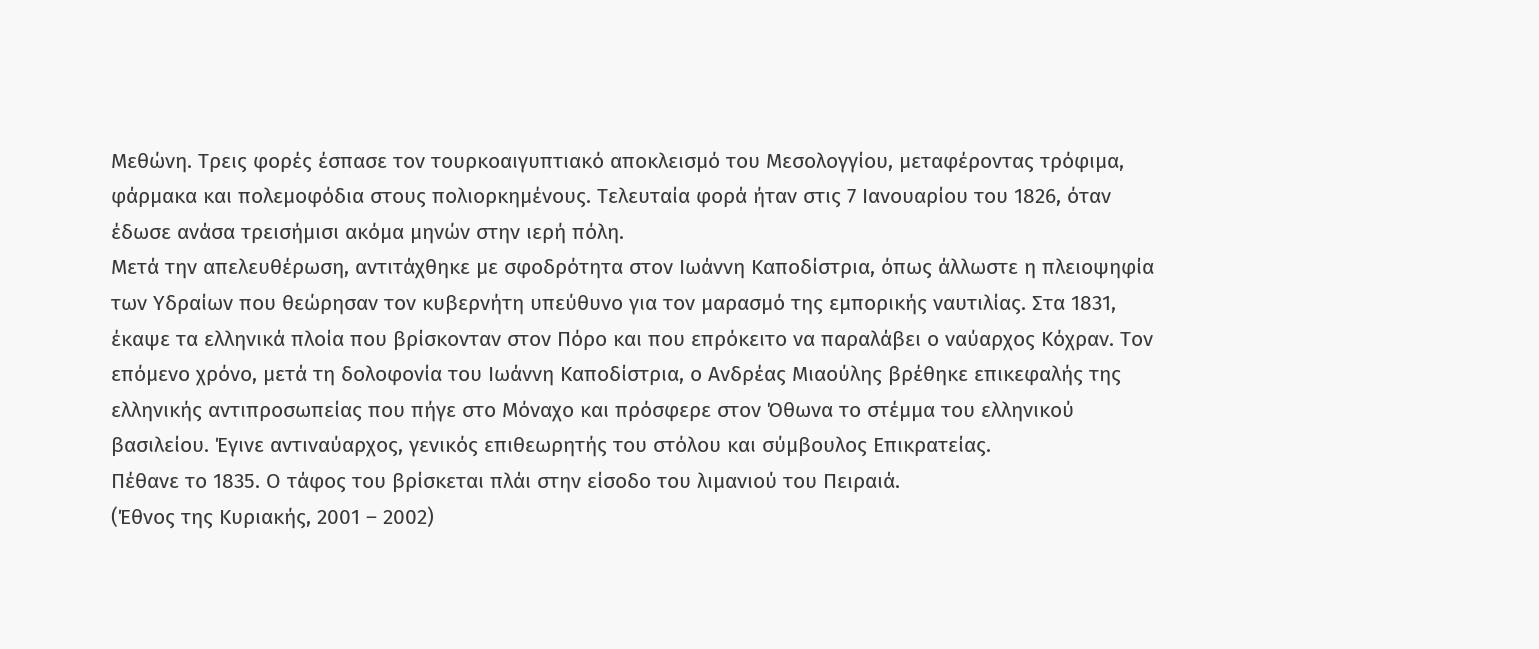Μεθώνη. Τρεις φορές έσπασε τον τουρκοαιγυπτιακό αποκλεισμό του Μεσολογγίου, μεταφέροντας τρόφιμα, φάρμακα και πολεμοφόδια στους πολιορκημένους. Τελευταία φορά ήταν στις 7 Ιανουαρίου του 1826, όταν έδωσε ανάσα τρεισήμισι ακόμα μηνών στην ιερή πόλη.
Μετά την απελευθέρωση, αντιτάχθηκε με σφοδρότητα στον Ιωάννη Καποδίστρια, όπως άλλωστε η πλειοψηφία των Υδραίων που θεώρησαν τον κυβερνήτη υπεύθυνο για τον μαρασμό της εμπορικής ναυτιλίας. Στα 1831, έκαψε τα ελληνικά πλοία που βρίσκονταν στον Πόρο και που επρόκειτο να παραλάβει ο ναύαρχος Κόχραν. Τον επόμενο χρόνο, μετά τη δολοφονία του Ιωάννη Καποδίστρια, ο Ανδρέας Μιαούλης βρέθηκε επικεφαλής της ελληνικής αντιπροσωπείας που πήγε στο Μόναχο και πρόσφερε στον Όθωνα το στέμμα του ελληνικού βασιλείου. Έγινε αντιναύαρχος, γενικός επιθεωρητής του στόλου και σύμβουλος Επικρατείας.
Πέθανε το 1835. Ο τάφος του βρίσκεται πλάι στην είσοδο του λιμανιού του Πειραιά.
(Έθνος της Κυριακής, 2001 – 2002)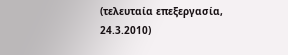(τελευταία επεξεργασία, 24.3.2010)